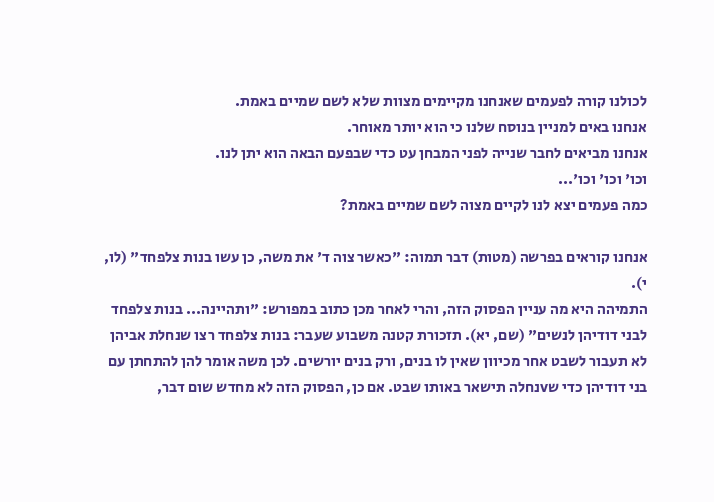לכולנו קורה לפעמים שאנחנו מקיימים מצוות שלא לשם שמיים באמת.
אנחנו באים למניין בנוסח שלנו כי הוא יותר מאוחר.
אנחנו מביאים לחבר שנייה לפני המבחן עט כדי שבפעם הבאה הוא יתן לנו.
וכו' וכו' וכו'...
כמה פעמים יצא לנו לקיים מצוה לשם שמיים באמת?

אנחנו קוראים בפרשה (מטות) דבר תמוה: "כאשר צוה ד' את משה, כן עשו בנות צלפחד" (לו, י).
התמיהה היא מה עניין הפסוק הזה, והרי לאחר מכן כתוב במפורש: "ותהיינה... בנות צלפחד לבני דודיהן לנשים" (שם, יא). תזכורת קטנה משבוע שעבר: בנות צלפחד רצו שנחלת אביהן לא תעבור לשבט אחר מכיוון שאין לו בנים, ורק בנים יורשים. לכן משה אומר להן להתחתן עם בני דודיהן כדי שvנחלה תישאר באותו שבט. אם כן, הפסוק הזה לא מחדש שום דבר,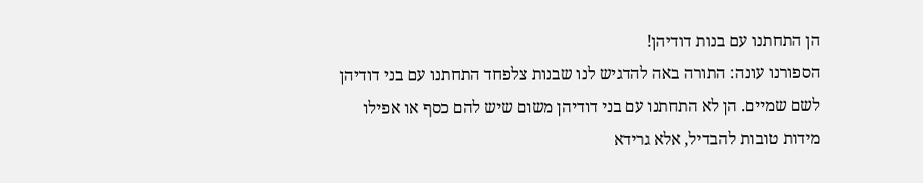הן התחתנו עם בנות דודיהן!
הספורנו עונה: התורה באה להדגיש לנו שבנות צלפחד התחתנו עם בני דודיהן לשם שמיים. הן לא התחתנו עם בני דודיהן משום שיש להם כסף או אפילו מידות טובות להבדיל, אלא גרידא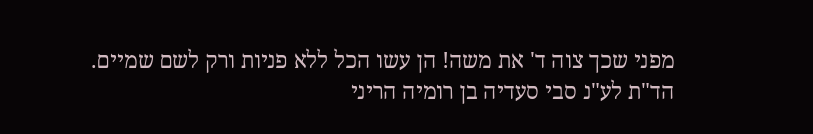מפני שכך צוה ד' את משה! הן עשו הכל ללא פניות ורק לשם שמיים.
הד"ת לע"נ סבי סעדיה בן רומיה הריני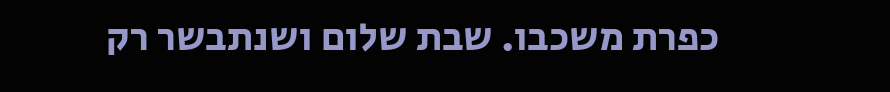כפרת משכבו. שבת שלום ושנתבשר רק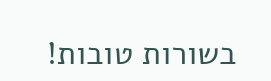בשורות טובות!